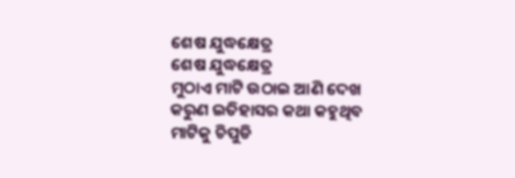ଶେଷ ଯୁଦ୍ଧକ୍ଷେତ୍ର
ଶେଷ ଯୁଦ୍ଧକ୍ଷେତ୍ର
ମୁଠାଏ ମାଟି ଉଠାଇ ଆଣି ଦେଖ
କରୁଣ ଇତିହାସର କଥା କହୁଥିବ
ମାଟିକୁ ଚିପୁଡି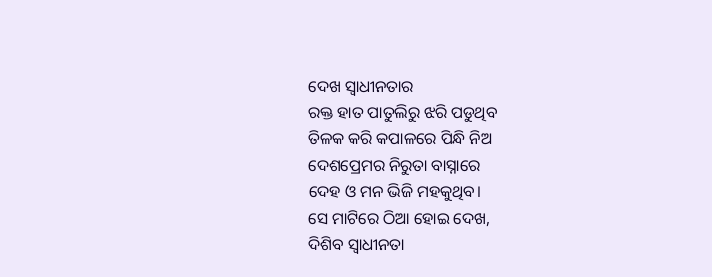ଦେଖ ସ୍ବାଧୀନତାର
ରକ୍ତ ହାତ ପାତୁଲିରୁ ଝରି ପଡୁଥିବ
ତିଳକ କରି କପାଳରେ ପିନ୍ଧି ନିଅ
ଦେଶପ୍ରେମର ନିରୁତା ବାସ୍ନାରେ
ଦେହ ଓ ମନ ଭିଜି ମହକୁଥିବ।
ସେ ମାଟିରେ ଠିଆ ହୋଇ ଦେଖ,
ଦିଶିବ ସ୍ବାଧୀନତା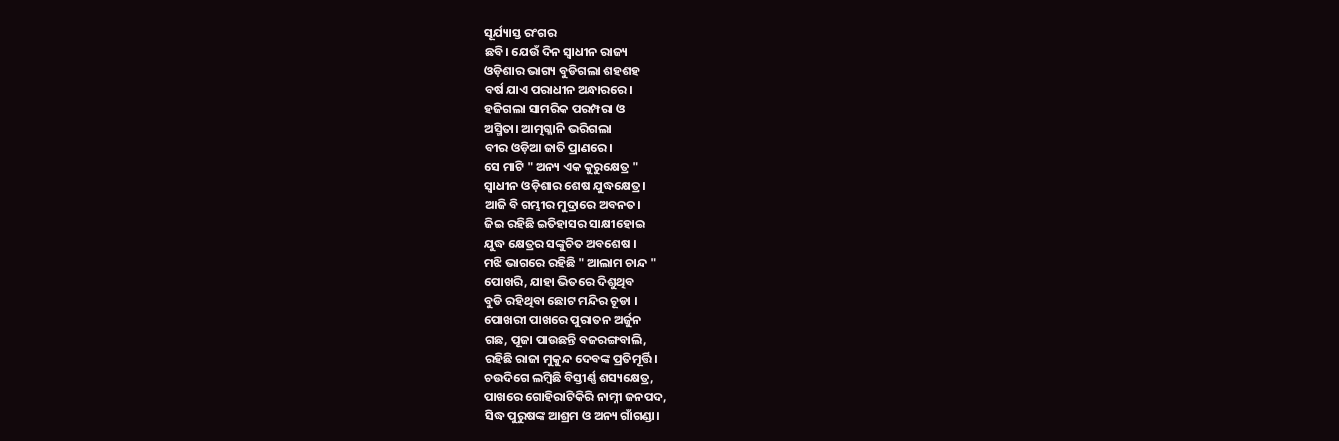ସୂର୍ଯ୍ୟାସ୍ତ ରଂଗର
ଛବି। ଯେଉଁ ଦିନ ସ୍ବାଧୀନ ରାଜ୍ୟ
ଓଡ଼ିଶାର ଭାଗ୍ୟ ବୁଡିଗଲା ଶହଶହ
ବର୍ଷ ଯାଏ ପରାଧୀନ ଅନ୍ଧାରରେ।
ହଜିଗଲା ସାମରିକ ପରମ୍ପରା ଓ
ଅସ୍ମିତା। ଆତ୍ମଗ୍ଳାନି ଭରିଗଲା
ବୀର ଓଡ଼ିଆ ଜାତି ପ୍ରାଣରେ।
ସେ ମାଟି " ଅନ୍ୟ ଏକ କୁରୁକ୍ଷେତ୍ର "
ସ୍ବାଧୀନ ଓଡ଼ିଶାର ଶେଷ ଯୁଦ୍ଧକ୍ଷେତ୍ର।
ଆଜି ବି ଗମ୍ଭୀର ମୁଦ୍ରାରେ ଅବନତ।
ଜିଇ ରହିଛି ଇତିହାସର ସାକ୍ଷୀହୋଇ
ଯୁଦ୍ଧ କ୍ଷେତ୍ରର ସଙ୍କୁଚିତ ଅବଶେଷ ।
ମଝି ଭାଗରେ ରହିଛି " ଆଲାମ ଚାନ୍ଦ "
ପୋଖରି, ଯାହା ଭିତରେ ଦିଶୁଥିବ
ବୁଡି ରହିଥିବା ଛୋଟ ମନ୍ଦିର ଚୂଡା ।
ପୋଖରୀ ପାଖରେ ପୁରାତନ ଅର୍ଜୁନ
ଗଛ, ପୂଜା ପାଉଛନ୍ତି ବଜରଙ୍ଗବାଲି,
ରହିଛି ରାଜା ମୁକୁନ୍ଦ ଦେବଙ୍କ ପ୍ରତିମୂର୍ତ୍ତି।
ଚଉଦିଗେ ଲମ୍ବିଛି ବିସ୍ତୀର୍ଣ୍ଣ ଶସ୍ୟକ୍ଷେତ୍ର,
ପାଖରେ ଗୋହିରାଟିକିରି ନାମ୍ନୀ ଜନପଦ,
ସିଦ୍ଧ ପୁରୁଷଙ୍କ ଆଶ୍ରମ ଓ ଅନ୍ୟ ଗାଁଗଣ୍ଡା।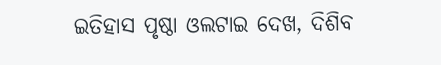ଇତିହାସ ପୃଷ୍ଠା ଓଲଟାଇ ଦେଖ, ଦିଶିବ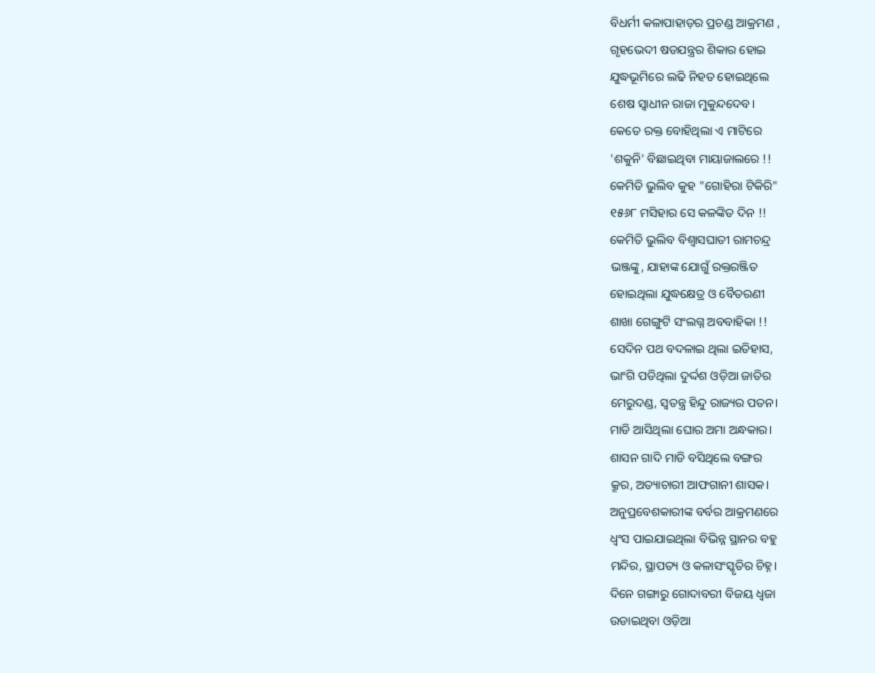ବିଧର୍ମୀ କଳାପାହାଡ଼ର ପ୍ରଚଣ୍ଡ ଆକ୍ରମଣ ,
ଗୃହଭେଦୀ ଷଡଯନ୍ତ୍ରର ଶିକାର ହୋଇ
ଯୁଦ୍ଧଭୂମିରେ ଲଢି ନିହତ ହୋଇଥିଲେ
ଶେଷ ସ୍ବାଧୀନ ରାଜା ମୁକୁନ୍ଦଦେବ।
କେତେ ରକ୍ତ ବୋହିଥିଲା ଏ ମାଟିରେ
'ଶକୁନି' ବିଛାଇଥିବା ମାୟାଜାଲରେ !!
କେମିତି ଭୁଲିବ କୁହ "ଗୋହିରା ଟିକିରି"
୧୫୬୮ ମସିହାର ସେ କଳଙ୍କିତ ଦିନ !!
କେମିତି ଭୁଲିବ ବିଶ୍ବାସଘାତୀ ରାମଚନ୍ଦ୍ର
ଭଞ୍ଜଙ୍କୁ, ଯାହାଙ୍କ ଯୋଗୁଁ ରକ୍ତରଞ୍ଜିତ
ହୋଇଥିଲା ଯୁଦ୍ଧକ୍ଷେତ୍ର ଓ ବୈତରଣୀ
ଶାଖା ଗେଙ୍ଗୁଟି ସଂଲଗ୍ନ ଅବବାହିକା !!
ସେଦିନ ପଥ ବଦଳାଇ ଥିଲା ଇତିହାସ,
ଭାଂଗି ପଡିଥିଲା ଦୁର୍ଦ୍ଦଶ ଓଡ଼ିଆ ଜାତିର
ମେରୁଦଣ୍ଡ, ସ୍ବତନ୍ତ୍ର ହିନ୍ଦୁ ରାଜ୍ୟର ପତନ।
ମାଡି ଆସିଥିଲା ଘୋର ଅମା ଅନ୍ଧକାର।
ଶାସନ ଗାଦି ମାଡି ବସିଥିଲେ ବଙ୍ଗର
କ୍ରୂର, ଅତ୍ୟାଚାରୀ ଆଫଗାନୀ ଶାସକ।
ଅନୁପ୍ରବେଶକାରୀଙ୍କ ବର୍ବର ଆକ୍ରମଣରେ
ଧ୍ବଂସ ପାଇଯାଇଥିଲା ବିଭିନ୍ନ ସ୍ଥାନର ବହୁ
ମନ୍ଦିର, ସ୍ଥାପତ୍ୟ ଓ କଳାସଂସ୍କୃତିର ଚିହ୍ନ।
ଦିନେ ଗଙ୍ଗାରୁ ଗୋଦାବରୀ ବିଜୟ ଧ୍ବଜା
ଉଡାଇଥିବା ଓଡ଼ିଆ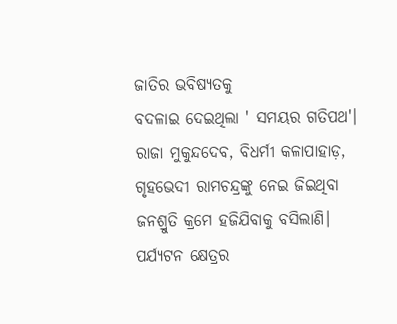ଜାତିର ଭବିଷ୍ୟତକୁ
ବଦଳାଇ ଦେଇଥିଲା ' ସମୟର ଗତିପଥ'।
ରାଜା ମୁକୁନ୍ଦଦେବ, ବିଧର୍ମୀ କଳାପାହାଡ଼,
ଗୃହଭେଦୀ ରାମଚନ୍ଦ୍ରଙ୍କୁ ନେଇ ଜିଇଥିବା
ଜନଶ୍ରୁତି କ୍ରମେ ହଜିଯିବାକୁ ବସିଲାଣି।
ପର୍ଯ୍ୟଟନ କ୍ଷେତ୍ରର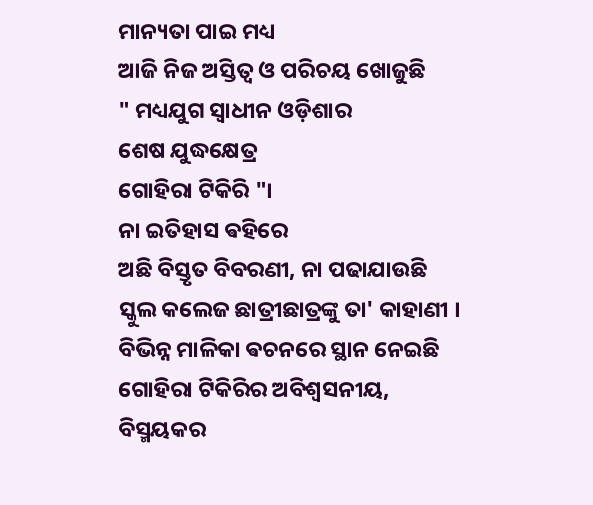ମାନ୍ୟତା ପାଇ ମଧ୍ୟ
ଆଜି ନିଜ ଅସ୍ତିତ୍ବ ଓ ପରିଚୟ ଖୋଜୁଛି
" ମଧ୍ୟଯୁଗ ସ୍ବାଧୀନ ଓଡ଼ିଶାର
ଶେଷ ଯୁଦ୍ଧକ୍ଷେତ୍ର
ଗୋହିରା ଟିକିରି "।
ନା ଇତିହାସ ଵହିରେ
ଅଛି ବିସ୍ତୃତ ବିବରଣୀ, ନା ପଢାଯାଉଛି
ସ୍କୁଲ କଲେଜ ଛାତ୍ରୀଛାତ୍ରଙ୍କୁ ତା' କାହାଣୀ ।
ବିଭିନ୍ନ ମାଳିକା ଵଚନରେ ସ୍ଥାନ ନେଇଛି
ଗୋହିରା ଟିକିରିର ଅବିଶ୍ବସନୀୟ,
ବିସ୍ମୟକର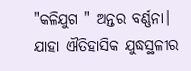"କଳିଯୁଗ " ଅନ୍ତର ବର୍ଣ୍ଣନା।
ଯାହା ଐତିହାସିକ ଯୁଦ୍ଧସ୍ଥଳୀର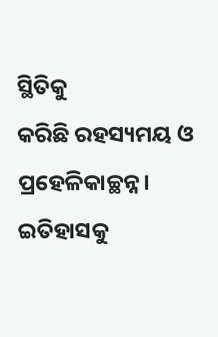ସ୍ଥିତିକୁ
କରିଛି ରହସ୍ୟମୟ ଓ ପ୍ରହେଳିକାଚ୍ଛନ୍ନ।
ଇତିହାସକୁ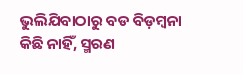ଭୁଲିଯିବାଠାରୁ ବଡ ବିଡ଼ମ୍ବନା
କିଛି ନାହିଁ, ସ୍ମରଣ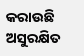କରାଉଛି ଅସୁରକ୍ଷିତ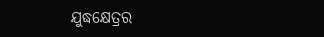ଯୁଦ୍ଧକ୍ଷେତ୍ରର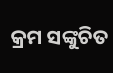କ୍ରମ ସଙ୍କୁଚିତ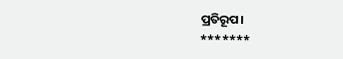ପ୍ରତିରୂପ।
*******